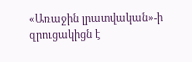«Առաջին լրատվական»-ի զրուցակիցն է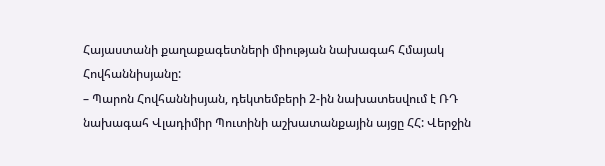Հայաստանի քաղաքագետների միության նախագահ Հմայակ Հովհաննիսյանը:
– Պարոն Հովհաննիսյան, դեկտեմբերի 2-ին նախատեսվում է ՌԴ նախագահ Վլադիմիր Պուտինի աշխատանքային այցը ՀՀ: Վերջին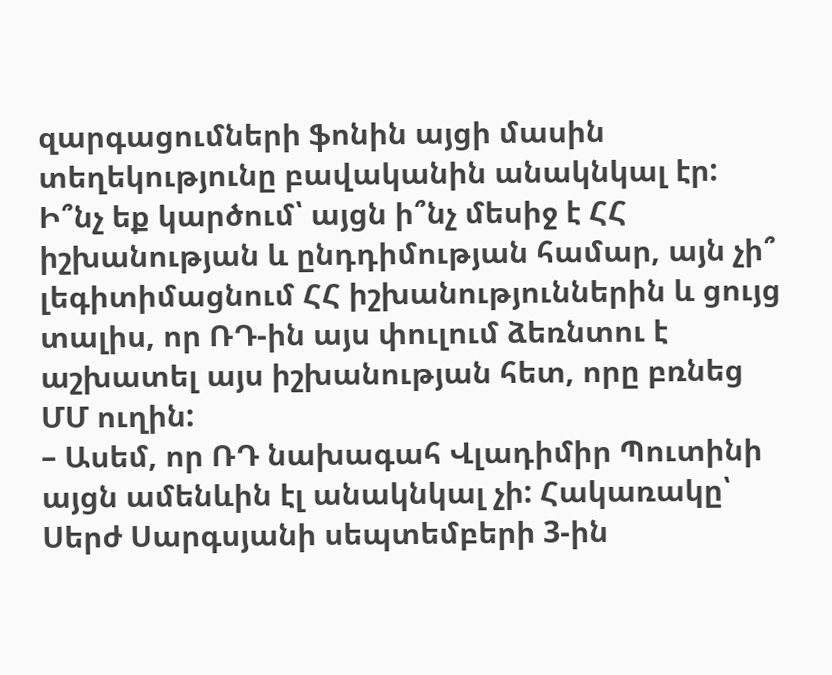զարգացումների ֆոնին այցի մասին տեղեկությունը բավականին անակնկալ էր: Ի՞նչ եք կարծում՝ այցն ի՞նչ մեսիջ է ՀՀ իշխանության և ընդդիմության համար, այն չի՞ լեգիտիմացնում ՀՀ իշխանություններին և ցույց տալիս, որ ՌԴ-ին այս փուլում ձեռնտու է աշխատել այս իշխանության հետ, որը բռնեց ՄՄ ուղին:
– Ասեմ, որ ՌԴ նախագահ Վլադիմիր Պուտինի այցն ամենևին էլ անակնկալ չի: Հակառակը՝ Սերժ Սարգսյանի սեպտեմբերի 3-ին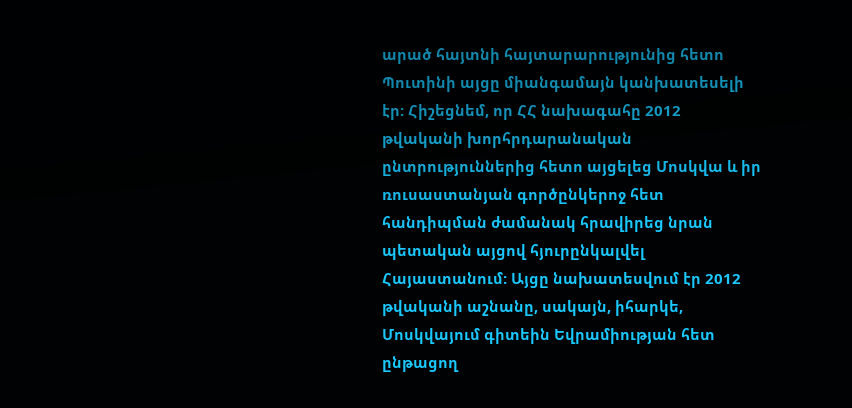արած հայտնի հայտարարությունից հետո Պուտինի այցը միանգամայն կանխատեսելի էր: Հիշեցնեմ, որ ՀՀ նախագահը 2012 թվականի խորհրդարանական ընտրություններից հետո այցելեց Մոսկվա և իր ռուսաստանյան գործընկերոջ հետ հանդիպման ժամանակ հրավիրեց նրան պետական այցով հյուրընկալվել Հայաստանում: Այցը նախատեսվում էր 2012 թվականի աշնանը, սակայն, իհարկե, Մոսկվայում գիտեին Եվրամիության հետ ընթացող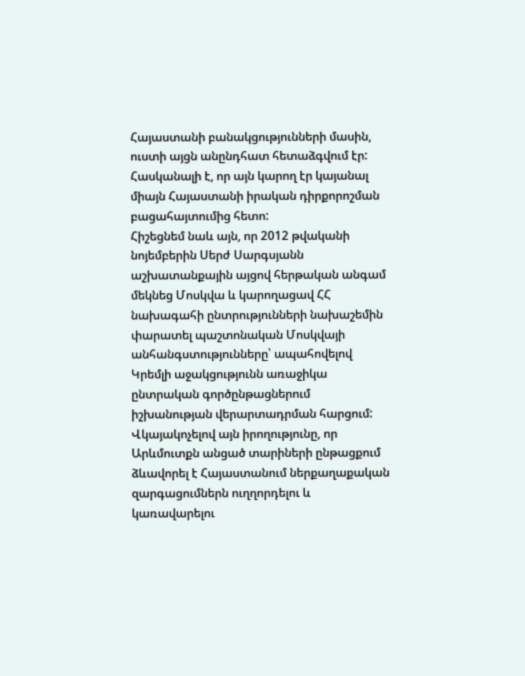Հայաստանի բանակցությունների մասին, ուստի այցն անընդհատ հետաձգվում էր: Հասկանալի է, որ այն կարող էր կայանալ միայն Հայաստանի իրական դիրքորոշման բացահայտումից հետո:
Հիշեցնեմ նաև այն, որ 2012 թվականի նոյեմբերին Սերժ Սարգսյանն աշխատանքային այցով հերթական անգամ մեկնեց Մոսկվա և կարողացավ ՀՀ նախագահի ընտրությունների նախաշեմին փարատել պաշտոնական Մոսկվայի անհանգստությունները՝ ապահովելով Կրեմլի աջակցությունն առաջիկա ընտրական գործընթացներում իշխանության վերարտադրման հարցում: Վկայակոչելով այն իրողությունը, որ Արևմուտքն անցած տարիների ընթացքում ձևավորել է Հայաստանում ներքաղաքական զարգացումներն ուղղորդելու և կառավարելու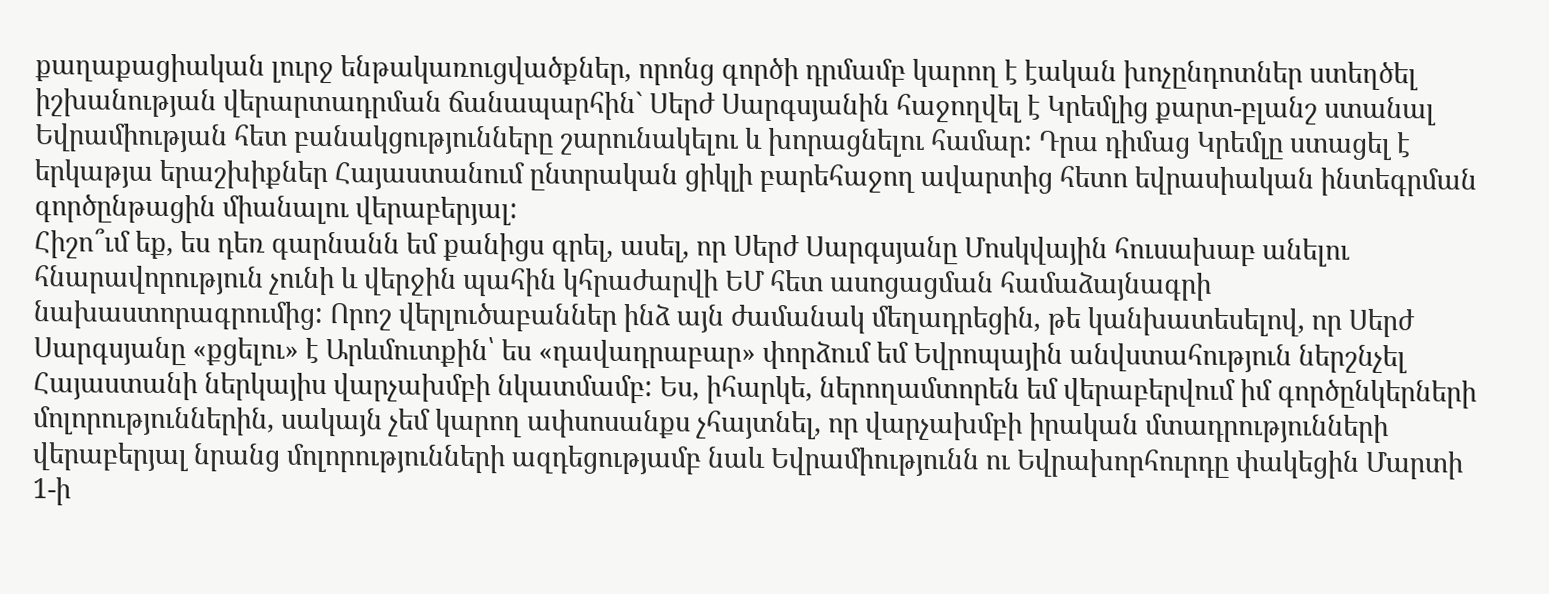քաղաքացիական լուրջ ենթակառուցվածքներ, որոնց գործի դրմամբ կարող է էական խոչընդոտներ ստեղծել իշխանության վերարտադրման ճանապարհին` Սերժ Սարգսյանին հաջողվել է Կրեմլից քարտ-բլանշ ստանալ Եվրամիության հետ բանակցությունները շարունակելու և խորացնելու համար: Դրա դիմաց Կրեմլը ստացել է երկաթյա երաշխիքներ Հայաստանում ընտրական ցիկլի բարեհաջող ավարտից հետո եվրասիական ինտեգրման գործընթացին միանալու վերաբերյալ:
Հիշո՞ւմ եք, ես դեռ գարնանն եմ քանիցս գրել, ասել, որ Սերժ Սարգսյանը Մոսկվային հուսախաբ անելու հնարավորություն չունի և վերջին պահին կհրաժարվի ԵՄ հետ ասոցացման համաձայնագրի նախաստորագրումից: Որոշ վերլուծաբաններ ինձ այն ժամանակ մեղադրեցին, թե կանխատեսելով, որ Սերժ Սարգսյանը «քցելու» է Արևմուտքին՝ ես «դավադրաբար» փորձում եմ Եվրոպային անվստահություն ներշնչել Հայաստանի ներկայիս վարչախմբի նկատմամբ: Ես, իհարկե, ներողամտորեն եմ վերաբերվում իմ գործընկերների մոլորություններին, սակայն չեմ կարող ափսոսանքս չհայտնել, որ վարչախմբի իրական մտադրությունների վերաբերյալ նրանց մոլորությունների ազդեցությամբ նաև Եվրամիությունն ու Եվրախորհուրդը փակեցին Մարտի 1-ի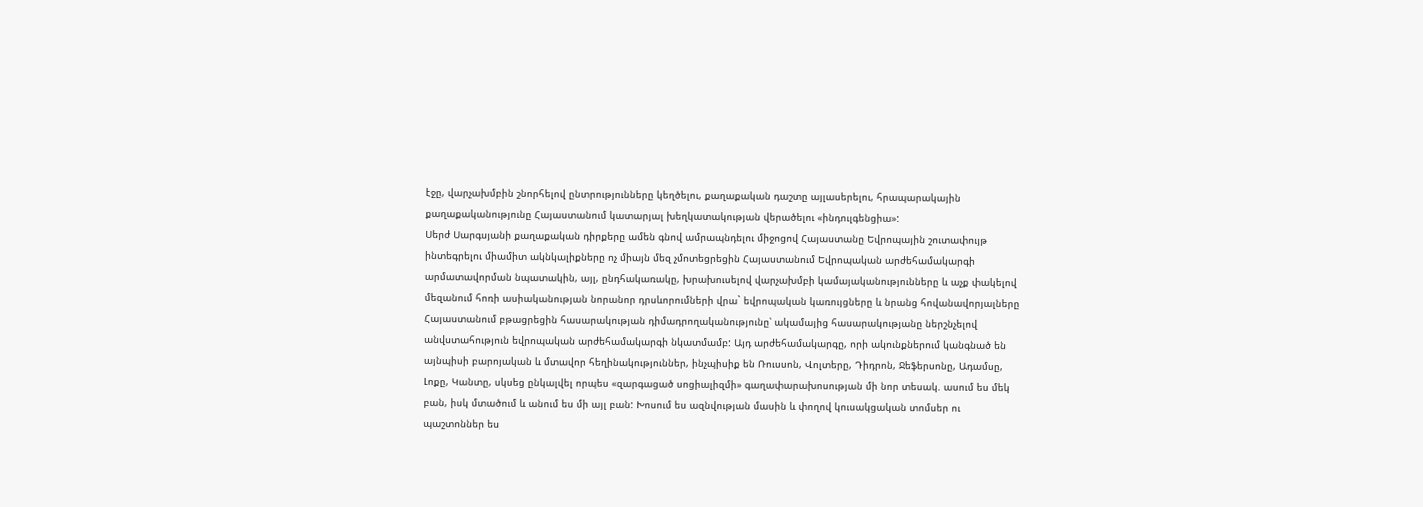էջը, վարչախմբին շնորհելով ընտրությունները կեղծելու, քաղաքական դաշտը այլասերելու, հրապարակային քաղաքականությունը Հայաստանում կատարյալ խեղկատակության վերածելու «ինդուլգենցիա»:
Սերժ Սարգսյանի քաղաքական դիրքերը ամեն գնով ամրապնդելու միջոցով Հայաստանը Եվրոպային շուտափույթ ինտեգրելու միամիտ ակնկալիքները ոչ միայն մեզ չմոտեցրեցին Հայաստանում Եվրոպական արժեհամակարգի արմատավորման նպատակին, այլ, ընդհակառակը, խրախուսելով վարչախմբի կամայականությունները և աչք փակելով մեզանում հոռի ասիականության նորանոր դրսևորումների վրա` եվրոպական կառույցները և նրանց հովանավորյալները Հայաստանում բթացրեցին հասարակության դիմադրողականությունը՝ ակամայից հասարակությանը ներշնչելով անվստահություն եվրոպական արժեհամակարգի նկատմամբ: Այդ արժեհամակարգը, որի ակունքներում կանգնած են այնպիսի բարոյական և մտավոր հեղինակություններ, ինչպիսիք են Ռուսսոն, Վոլտերը, Դիդրոն, Ջեֆերսոնը, Ադամսը, Լոքը, Կանտը, սկսեց ընկալվել որպես «զարգացած սոցիալիզմի» գաղափարախոսության մի նոր տեսակ. ասում ես մեկ բան, իսկ մտածում և անում ես մի այլ բան: Խոսում ես ազնվության մասին և փողով կուսակցական տոմսեր ու պաշտոններ ես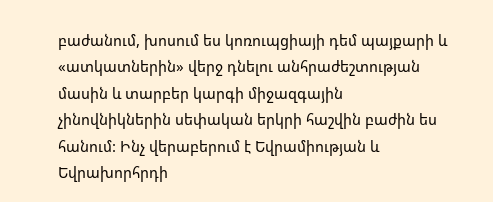բաժանում, խոսում ես կոռուպցիայի դեմ պայքարի և «ատկատներին» վերջ դնելու անհրաժեշտության մասին և տարբեր կարգի միջազգային չինովնիկներին սեփական երկրի հաշվին բաժին ես հանում: Ինչ վերաբերում է Եվրամիության և Եվրախորհրդի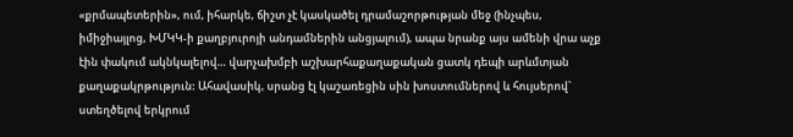«քրմապետերին», ում, իհարկե, ճիշտ չէ կասկածել դրամաշորթության մեջ (ինչպես, իմիջիայլոց, ԽՄԿԿ-ի քաղբյուրոյի անդամներին անցյալում), ապա նրանք այս ամենի վրա աչք էին փակում ակնկալելով… վարչախմբի աշխարհաքաղաքական ցատկ դեպի արևմտյան քաղաքակրթություն: Ահավասիկ, սրանց էլ կաշառեցին սին խոստումներով և հույսերով` ստեղծելով երկրում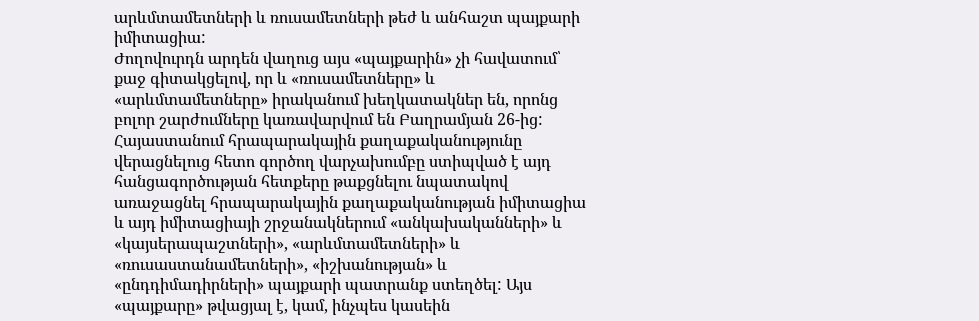արևմտամետների և ռուսամետների թեժ և անհաշտ պայքարի իմիտացիա:
Ժողովուրդն արդեն վաղուց այս «պայքարին» չի հավատում՝ քաջ գիտակցելով, որ և «ռուսամետները» և «արևմտամետները» իրականում խեղկատակներ են, որոնց բոլոր շարժումները կառավարվում են Բաղրամյան 26-ից: Հայաստանում հրապարակային քաղաքականությունը վերացնելուց հետո գործող վարչախումբը ստիպված է այդ հանցագործության հետքերը թաքցնելու նպատակով առաջացնել հրապարակային քաղաքականության իմիտացիա և այդ իմիտացիայի շրջանակներում «անկախականների» և «կայսերապաշտների», «արևմտամետների» և «ռուսաստանամետների», «իշխանության» և «ընդդիմադիրների» պայքարի պատրանք ստեղծել: Այս «պայքարը» թվացյալ է, կամ, ինչպես կասեին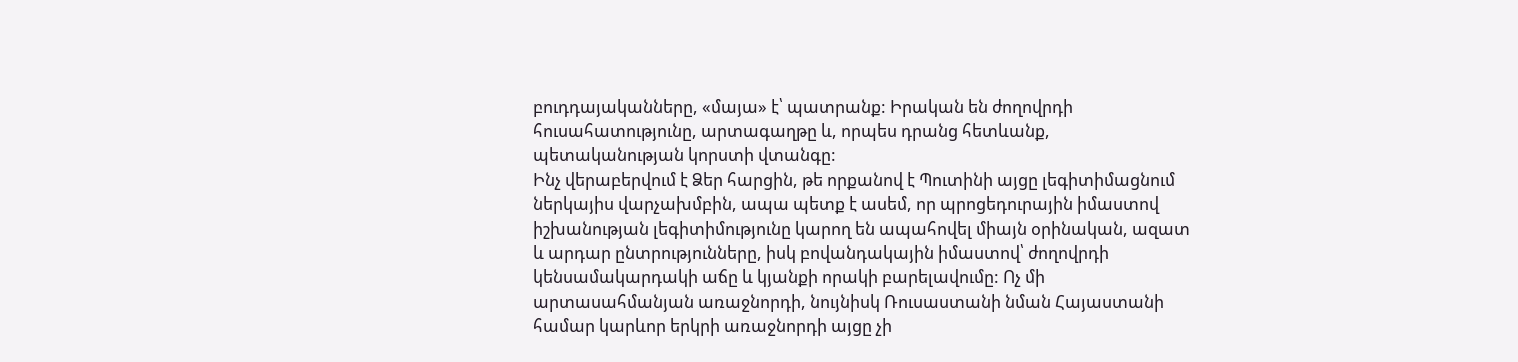բուդդայականները, «մայա» է՝ պատրանք: Իրական են ժողովրդի հուսահատությունը, արտագաղթը և, որպես դրանց հետևանք, պետականության կորստի վտանգը:
Ինչ վերաբերվում է Ձեր հարցին, թե որքանով է Պուտինի այցը լեգիտիմացնում ներկայիս վարչախմբին, ապա պետք է ասեմ, որ պրոցեդուրային իմաստով իշխանության լեգիտիմությունը կարող են ապահովել միայն օրինական, ազատ և արդար ընտրությունները, իսկ բովանդակային իմաստով՝ ժողովրդի կենսամակարդակի աճը և կյանքի որակի բարելավումը: Ոչ մի արտասահմանյան առաջնորդի, նույնիսկ Ռուսաստանի նման Հայաստանի համար կարևոր երկրի առաջնորդի այցը չի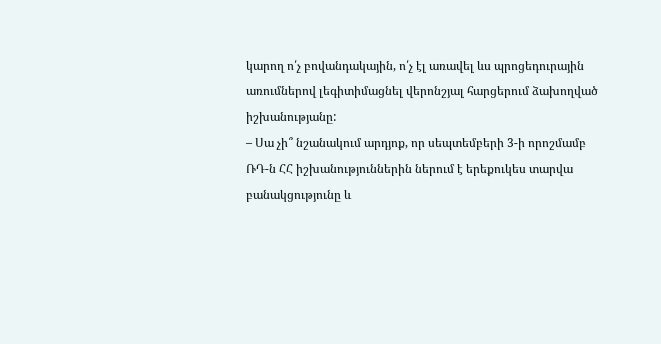կարող ո՛չ բովանդակային, ո՛չ էլ առավել ևս պրոցեդուրային առումներով լեգիտիմացնել վերոնշյալ հարցերում ձախողված իշխանությանը:
– Սա չի՞ նշանակում արդյոք, որ սեպտեմբերի 3-ի որոշմամբ ՌԴ-ն ՀՀ իշխանություններին ներում է երեքուկես տարվա բանակցությունը և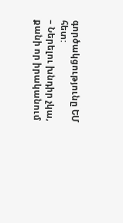գործակցությունը ԵՄ հետ:
– Ներելու խնդիր չկա, քանի որ իրականում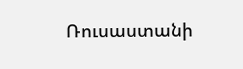Ռուսաստանի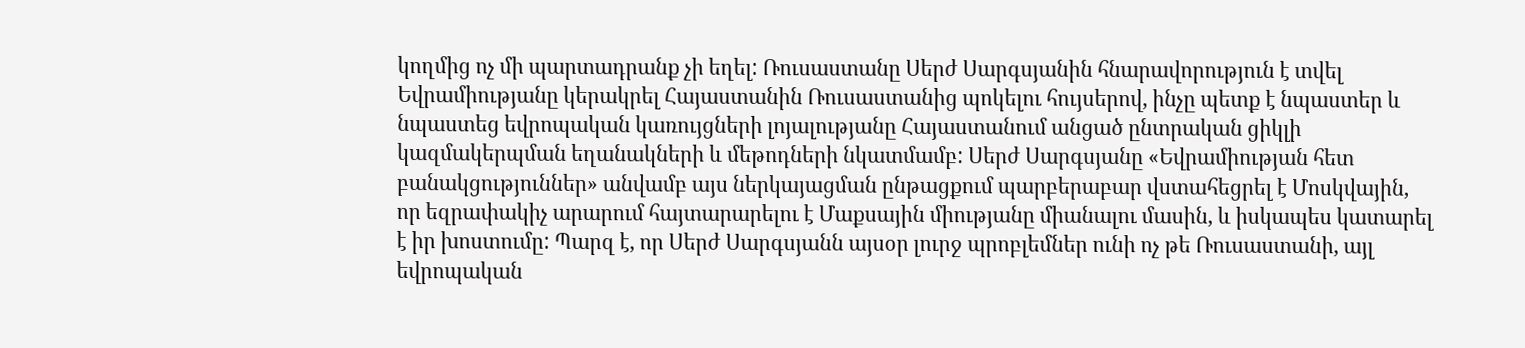կողմից ոչ մի պարտադրանք չի եղել: Ռուսաստանը Սերժ Սարգսյանին հնարավորություն է տվել Եվրամիությանը կերակրել Հայաստանին Ռուսաստանից պոկելու հույսերով, ինչը պետք է նպաստեր և նպաստեց եվրոպական կառույցների լոյալությանը Հայաստանում անցած ընտրական ցիկլի կազմակերպման եղանակների և մեթոդների նկատմամբ: Սերժ Սարգսյանը «Եվրամիության հետ բանակցություններ» անվամբ այս ներկայացման ընթացքում պարբերաբար վստահեցրել է Մոսկվային, որ եզրափակիչ արարում հայտարարելու է Մաքսային միությանը միանալու մասին, և իսկապես կատարել է իր խոստումը: Պարզ է, որ Սերժ Սարգսյանն այսօր լուրջ պրոբլեմներ ունի ոչ թե Ռուսաստանի, այլ եվրոպական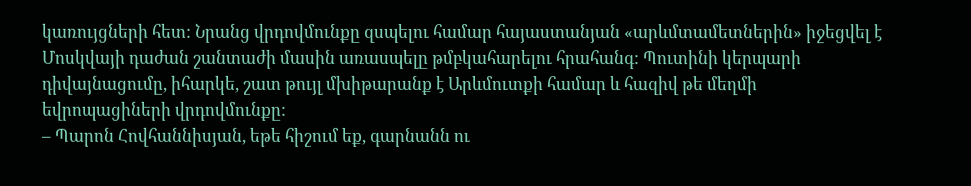կառույցների հետ: Նրանց վրդովմունքը զսպելու համար հայաստանյան «արևմտամետներին» իջեցվել է Մոսկվայի դաժան շանտաժի մասին առասպելը թմբկահարելու հրահանգ: Պուտինի կերպարի դիվայնացումը, իհարկե, շատ թույլ մխիթարանք է Արևմուտքի համար և հազիվ թե մեղմի եվրոպացիների վրդովմունքը:
– Պարոն Հովհաննիսյան, եթե հիշում եք, գարնանն ու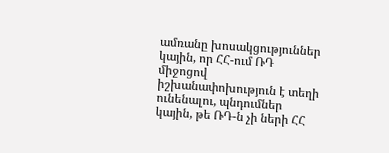ամռանը խոսակցություններ կային, որ ՀՀ-ում ՌԴ միջոցով իշխանափոխություն է տեղի ունենալու, պնդումներ կային, թե ՌԴ-ն չի ների ՀՀ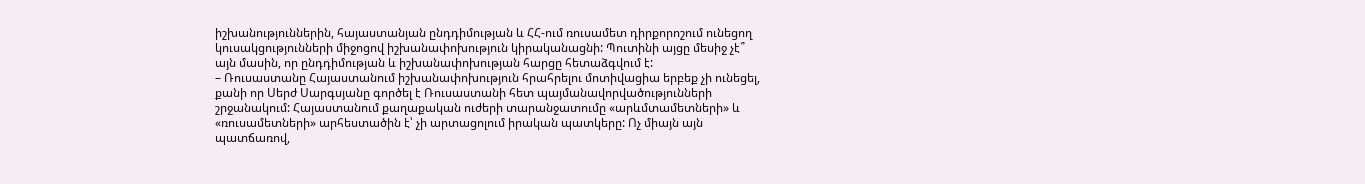իշխանություններին, հայաստանյան ընդդիմության և ՀՀ-ում ռուսամետ դիրքորոշում ունեցող կուսակցությունների միջոցով իշխանափոխություն կիրականացնի: Պուտինի այցը մեսիջ չէ՞ այն մասին, որ ընդդիմության և իշխանափոխության հարցը հետաձգվում է:
– Ռուսաստանը Հայաստանում իշխանափոխություն հրահրելու մոտիվացիա երբեք չի ունեցել, քանի որ Սերժ Սարգսյանը գործել է Ռուսաստանի հետ պայմանավորվածությունների շրջանակում: Հայաստանում քաղաքական ուժերի տարանջատումը «արևմտամետների» և «ռուսամետների» արհեստածին է՝ չի արտացոլում իրական պատկերը: Ոչ միայն այն պատճառով,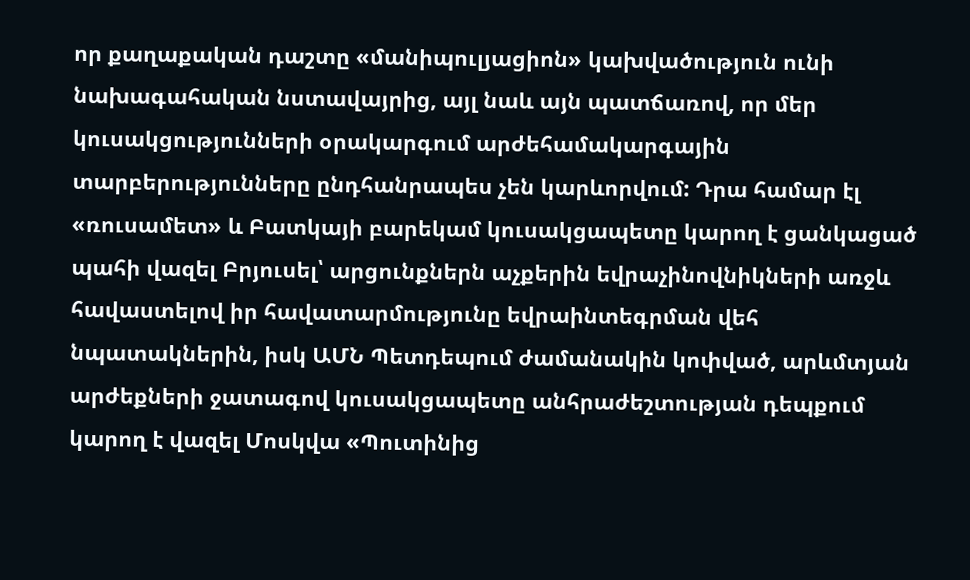որ քաղաքական դաշտը «մանիպուլյացիոն» կախվածություն ունի նախագահական նստավայրից, այլ նաև այն պատճառով, որ մեր կուսակցությունների օրակարգում արժեհամակարգային տարբերությունները ընդհանրապես չեն կարևորվում: Դրա համար էլ «ռուսամետ» և Բատկայի բարեկամ կուսակցապետը կարող է ցանկացած պահի վազել Բրյուսել՝ արցունքներն աչքերին եվրաչինովնիկների առջև հավաստելով իր հավատարմությունը եվրաինտեգրման վեհ նպատակներին, իսկ ԱՄՆ Պետդեպում ժամանակին կոփված, արևմտյան արժեքների ջատագով կուսակցապետը անհրաժեշտության դեպքում կարող է վազել Մոսկվա «Պուտինից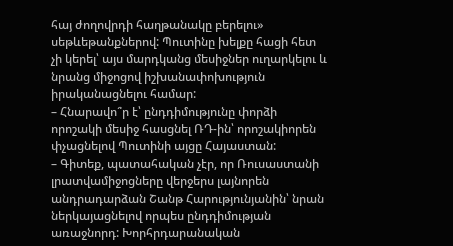հայ ժողովրդի հաղթանակը բերելու» սեթևեթանքներով: Պուտինը խելքը հացի հետ չի կերել՝ այս մարդկանց մեսիջներ ուղարկելու և նրանց միջոցով իշխանափոխություն իրականացնելու համար:
– Հնարավո՞ր է՝ ընդդիմությունը փորձի որոշակի մեսիջ հասցնել ՌԴ-ին՝ որոշակիորեն փչացնելով Պուտինի այցը Հայաստան:
– Գիտեք, պատահական չէր, որ Ռուսաստանի լրատվամիջոցները վերջերս լայնորեն անդրադարձան Շանթ Հարությունյանին՝ նրան ներկայացնելով որպես ընդդիմության առաջնորդ: Խորհրդարանական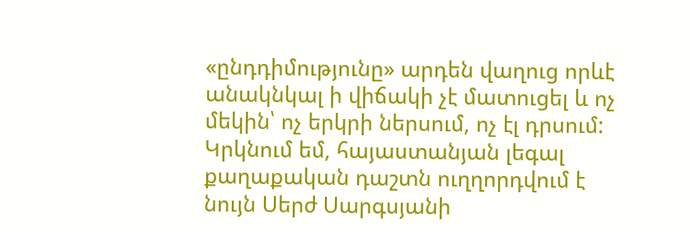«ընդդիմությունը» արդեն վաղուց որևէ անակնկալ ի վիճակի չէ մատուցել և ոչ մեկին՝ ոչ երկրի ներսում, ոչ էլ դրսում: Կրկնում եմ, հայաստանյան լեգալ քաղաքական դաշտն ուղղորդվում է նույն Սերժ Սարգսյանի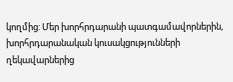կողմից: Մեր խորհրդարանի պատգամավորներին, խորհրդարանական կուսակցությունների ղեկավարներից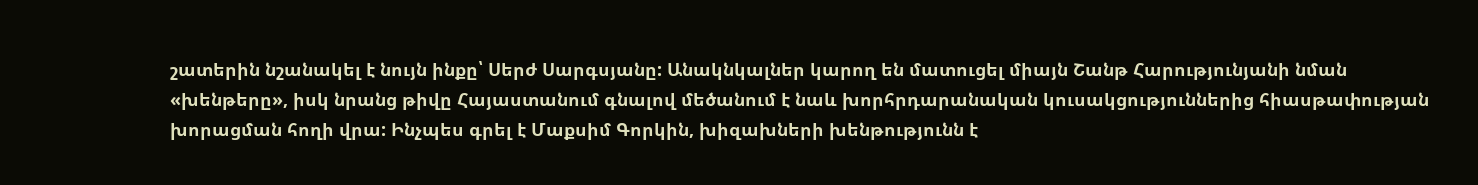շատերին նշանակել է նույն ինքը՝ Սերժ Սարգսյանը: Անակնկալներ կարող են մատուցել միայն Շանթ Հարությունյանի նման «խենթերը», իսկ նրանց թիվը Հայաստանում գնալով մեծանում է նաև խորհրդարանական կուսակցություններից հիասթափության խորացման հողի վրա: Ինչպես գրել է Մաքսիմ Գորկին, խիզախների խենթությունն է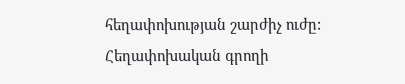հեղափոխության շարժիչ ուժը: Հեղափոխական գրողի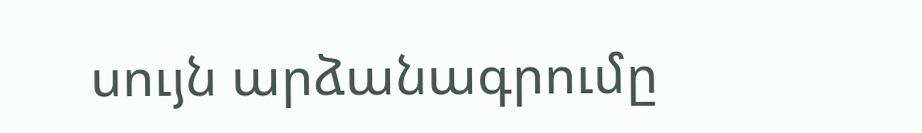սույն արձանագրումը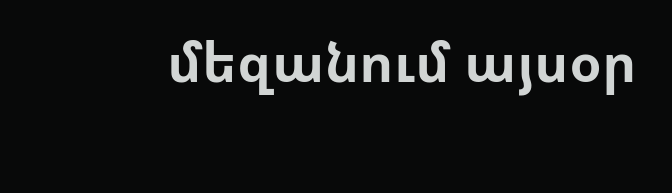մեզանում այսօր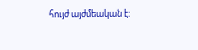հույժ այժմեական է: